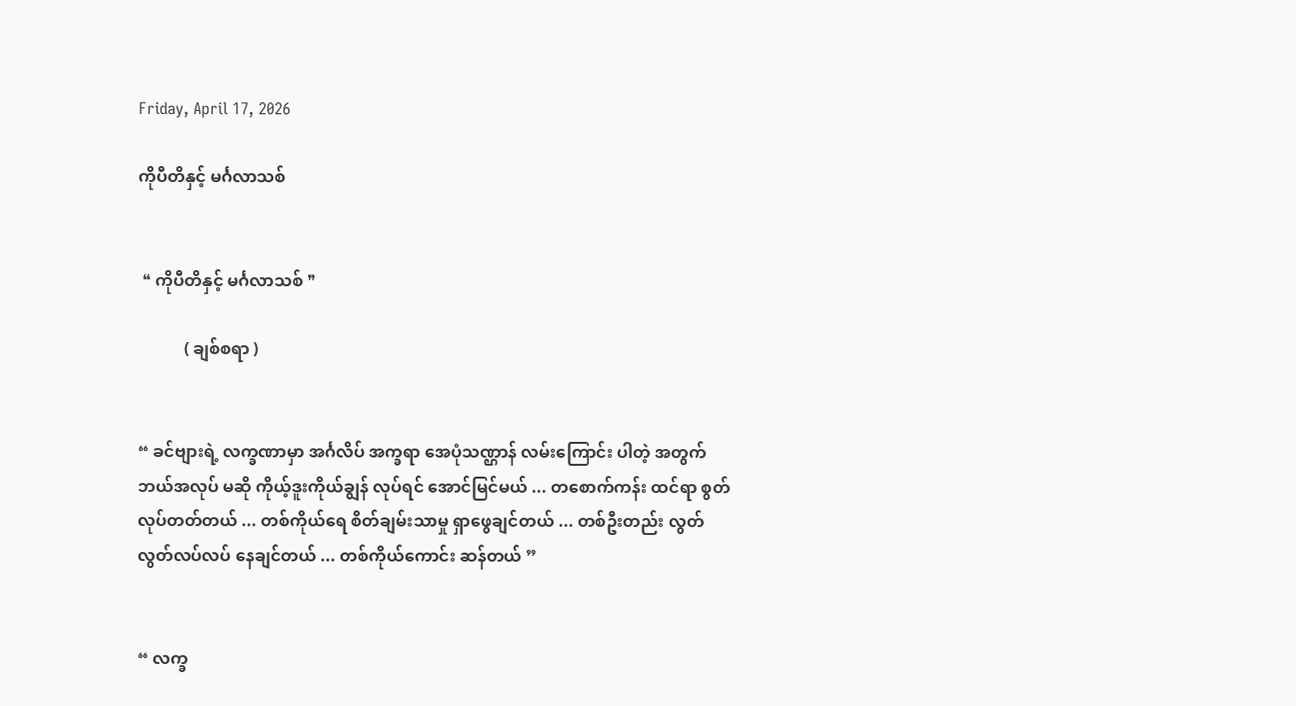Friday, April 17, 2026

ကိုပီတိနှင့် မင်္ဂလာသစ်


 ❝ ကိုပီတိနှင့် မင်္ဂလာသစ် ❞

           ( ချစ်စရာ )


“ ခင်ဗျားရဲ့ လက္ခဏာမှာ အင်္ဂလိပ် အက္ခရာ အေပုံသဏ္ဌာန် လမ်းကြောင်း ပါတဲ့ အတွက် ဘယ်အလုပ် မဆို ကိုယ့်ဒူးကိုယ်ချွန် လုပ်ရင် အောင်မြင်မယ် ... တစောက်ကန်း ထင်ရာ စွတ်လုပ်တတ်တယ် ... တစ်ကိုယ်ရေ စိတ်ချမ်းသာမှု ရှာဖွေချင်တယ် ... တစ်ဦးတည်း လွတ်လွတ်လပ်လပ် နေချင်တယ် ... တစ်ကိုယ်ကောင်း ဆန်တယ် ”


“ လက္ခ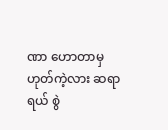ဏာ ဟောတာမှ ဟုတ်ကဲ့လား ဆရာရယ် စွဲ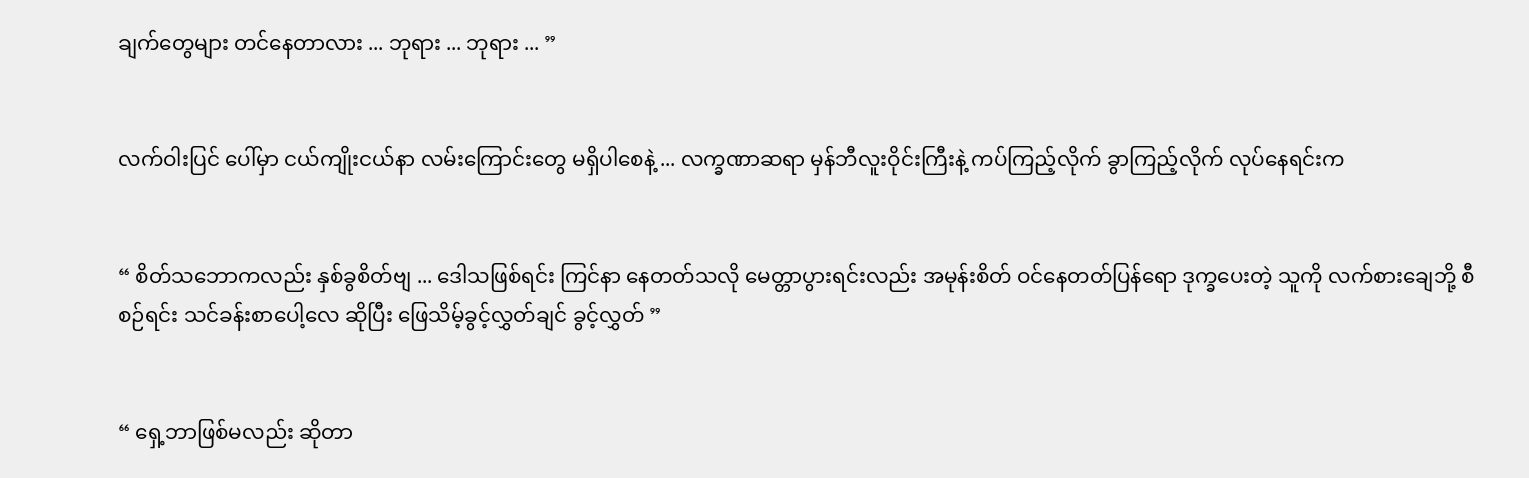ချက်တွေများ တင်နေတာလား ... ဘုရား ... ဘုရား ... ”


လက်ဝါးပြင် ပေါ်မှာ ငယ်ကျိုးငယ်နာ လမ်းကြောင်းတွေ မရှိပါစေနဲ့ ... လက္ခဏာဆရာ မှန်ဘီလူးဝိုင်းကြီးနဲ့ ကပ်ကြည့်လိုက် ခွာကြည့်လိုက် လုပ်နေရင်းက


“ စိတ်သဘောကလည်း နှစ်ခွစိတ်ဗျ ... ဒေါသဖြစ်ရင်း ကြင်နာ နေတတ်သလို မေတ္တာပွားရင်းလည်း အမုန်းစိတ် ဝင်နေတတ်ပြန်ရော ဒုက္ခပေးတဲ့ သူကို လက်စားချေဘို့ စီစဉ်ရင်း သင်ခန်းစာပေါ့လေ ဆိုပြီး ဖြေသိမ့်ခွင့်လွှတ်ချင် ခွင့်လွှတ် ”


“ ရှေ့ဘာဖြစ်မလည်း ဆိုတာ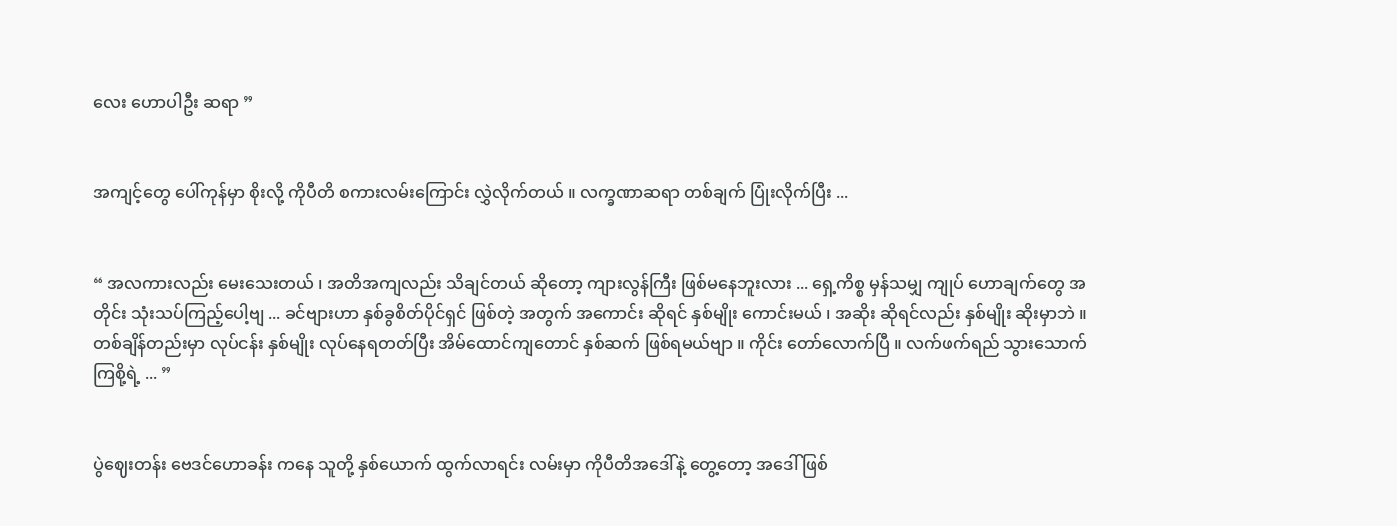လေး ဟောပါဦး ဆရာ ”


အကျင့်တွေ ပေါ်ကုန်မှာ စိုးလို့ ကိုပီတိ စကားလမ်းကြောင်း လွှဲလိုက်တယ် ။ လက္ခဏာဆရာ တစ်ချက် ပြုံးလိုက်ပြီး ...


“ အလကားလည်း မေးသေးတယ် ၊ အတိအကျလည်း သိချင်တယ် ဆိုတော့ ကျားလွန်ကြီး ဖြစ်မနေဘူးလား ... ရှေ့ကိစ္စ မှန်သမျှ ကျုပ် ဟောချက်တွေ အတိုင်း သုံးသပ်ကြည့်ပေါ့ဗျ ... ခင်ဗျားဟာ နှစ်ခွစိတ်ပိုင်ရှင် ဖြစ်တဲ့ အတွက် အကောင်း ဆိုရင် နှစ်မျိုး ကောင်းမယ် ၊ အဆိုး ဆိုရင်လည်း နှစ်မျိုး ဆိုးမှာဘဲ ။ တစ်ချိန်တည်းမှာ လုပ်ငန်း နှစ်မျိုး လုပ်နေရတတ်ပြီး အိမ်ထောင်ကျတောင် နှစ်ဆက် ဖြစ်ရမယ်ဗျာ ။ ကိုင်း တော်လောက်ပြီ ။ လက်ဖက်ရည် သွားသောက်ကြစို့ရဲ့ ... ”


ပွဲဈေးတန်း ဗေဒင်ဟောခန်း ကနေ သူတို့ နှစ်ယောက် ထွက်လာရင်း လမ်းမှာ ကိုပီတိအဒေါ်နဲ့ တွေ့တော့ အဒေါ် ဖြစ်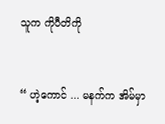သူက ကိုပီတိကို


“ ဟဲ့ကောင် ... မနက်က အိမ်မှာ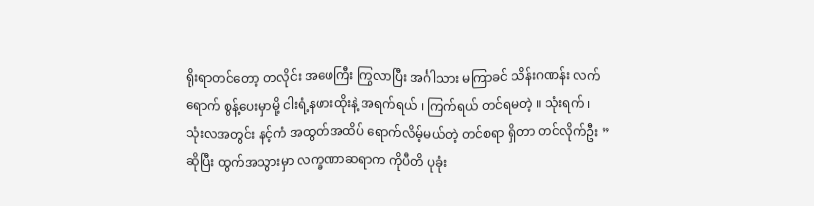ရိုးရာတင်တော့ တလိုင်း အဖေကြီး ကြွလာပြီး အင်္ဂါသား မကြာခင် သိန်းဂဏန်း လက်ရောက် စွန့်ပေးမှာမို့ ငါးရံ့နဖားထိုးနဲ့ အရက်ရယ် ၊ ကြက်ရယ် တင်ရမတဲ့ ။ သုံးရက် ၊ သုံးလအတွင်း နင့်ကံ အထွတ်အထိပ် ရောက်လိမ့်မယ်တဲ့ တင်စရာ ရှိတာ တင်လိုက်ဦး ” ဆိုပြီး ထွက်အသွားမှာ လက္ခဏာဆရာက ကိုပီတိ ပုခုံး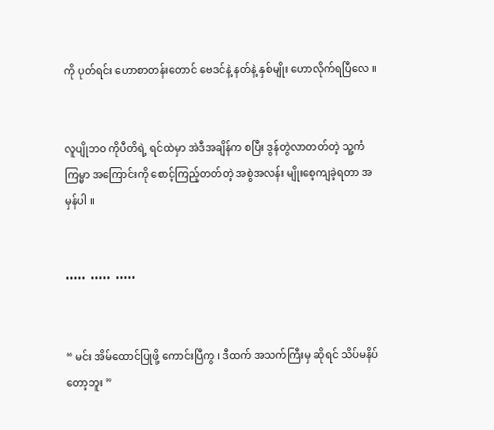ကို ပုတ်ရင်း ဟောစာတန်းတောင် ဗေဒင်နဲ့ နတ်နဲ့ နှစ်မျိုး ဟောလိုက်ရပြီလေ ။


လူပျိုဘဝ ကိုပီတိရဲ့ ရင်ထဲမှာ အဲဒီအချိန်က စပြီး ဒွန်တွဲလာတတ်တဲ့ သူ့ကံကြမ္မာ အကြောင်းကို စောင့်ကြည့်တတ်တဲ့ အစွဲအလန်း မျိုးစေ့ကျခဲ့ရတာ အမှန်ပါ ။


•••••  •••••  •••••


“ မင်း အိမ်ထောင်ပြုဖို့ ကောင်းပြီကွ ၊ ဒီထက် အသက်ကြီးမှ ဆိုရင် သိပ်မနိပ်တော့ဘူး ”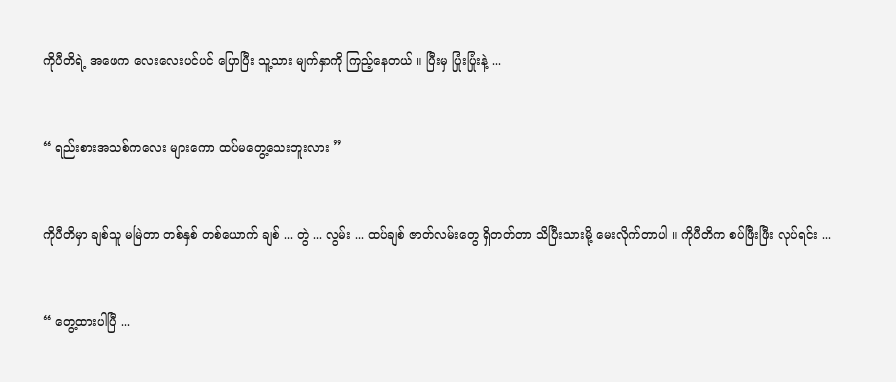ကိုပီတိရဲ့ အဖေက လေးလေးပင်ပင် ပြောပြီး သူ့သား မျက်နှာကို ကြည့်နေတယ် ။ ပြီးမှ ပြုံးပြုံးနဲ့ ...


“ ရည်းစားအသစ်ကလေး များကော ထပ်မတွေ့သေးဘူးလား ”


ကိုပီတိမှာ ချစ်သူ မမြဲတာ တစ်နှစ် တစ်ယောက် ချစ် ... တွဲ ... လွမ်း ... ထပ်ချစ် ဇာတ်လမ်းတွေ ရှိတတ်တာ သိပြီးသားမို့ မေးလိုက်တာပါ ။ ကိုပီတိက စပ်ဖြီးဖြီး လုပ်ရင်း ...


“ တွေ့ထားပါပြီ ...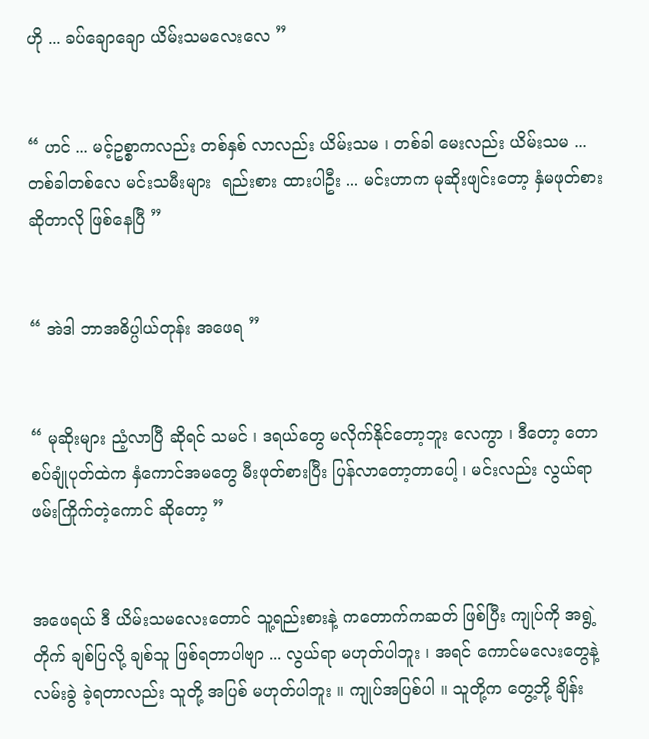ဟို ... ခပ်ချောချော ယိမ်းသမလေးလေ ”


“ ဟင် ... မင့်ဥစ္စာကလည်း တစ်နှစ် လာလည်း ယိမ်းသမ ၊ တစ်ခါ မေးလည်း ယိမ်းသမ ... တစ်ခါတစ်လေ မင်းသမီးများ  ရည်းစား ထားပါဦး ... မင်းဟာက မုဆိုးဖျင်းတော့ နှံမဖုတ်စား ဆိုတာလို ဖြစ်နေပြီ ”


“ အဲဒါ ဘာအဓိပ္ပါယ်တုန်း အဖေရ ”


“ မုဆိုးများ ညံ့လာပြီ ဆိုရင် သမင် ၊ ဒရယ်တွေ မလိုက်နိုင်တော့ဘူး လေကွာ ၊ ဒီတော့ တောစပ်ချုံပုတ်ထဲက နှံကောင်အမတွေ မီးဖုတ်စားပြီး ပြန်လာတော့တာပေါ့ ၊ မင်းလည်း လွယ်ရာ ဖမ်းကြိုက်တဲ့ကောင် ဆိုတော့ ”


အဖေရယ် ဒီ ယိမ်းသမလေးတောင် သူ့ရည်းစားနဲ့ ကတောက်ကဆတ် ဖြစ်ပြီး ကျုပ်ကို အရွဲ့တိုက် ချစ်ပြလို့ ချစ်သူ ဖြစ်ရတာပါဗျာ ... လွယ်ရာ မဟုတ်ပါဘူး ၊ အရင် ကောင်မလေးတွေနဲ့ လမ်းခွဲ ခဲ့ရတာလည်း သူတို့ အပြစ် မဟုတ်ပါဘူး ။ ကျုပ်အပြစ်ပါ ။ သူတို့က တွေ့ဘို့ ချိန်း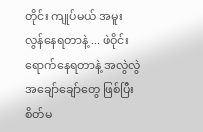တိုင်း ကျုပ်မယ် အမူး လွန်နေရတာနဲ့ ... ဖဲဝိုင်း  ရောက်နေရတာနဲ့ အလွဲလွဲ အချော်ချော်တွေ ဖြစ်ပြီး စိတ်မ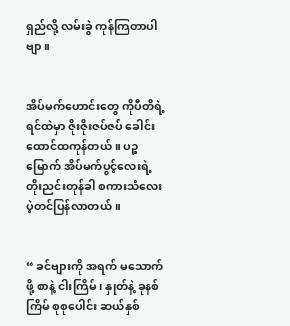ရှည်လို့ လမ်းခွဲ ကုန်ကြတာပါဗျာ ။


အိပ်မက်ဟောင်းတွေ ကိုပီတိရဲ့ ရင်ထဲမှာ ဇိုးဇိုးဇပ်ဇပ် ခေါင်းထောင်ထကုန်တယ် ။ ပဉ္စမြောက် အိပ်မက်ပွင့်လေးရဲ့ တိုးညင်းတုန်ခါ စကားသံလေး ပဲ့တင်ပြန်လာတယ် ။


“ ခင်ဗျားကို အရက် မသောက်ဖို့ စာနဲ့ ငါးကြိမ် ၊ နှုတ်နဲ့ ခုနစ်ကြိမ် စုစုပေါင်း ဆယ်နှစ်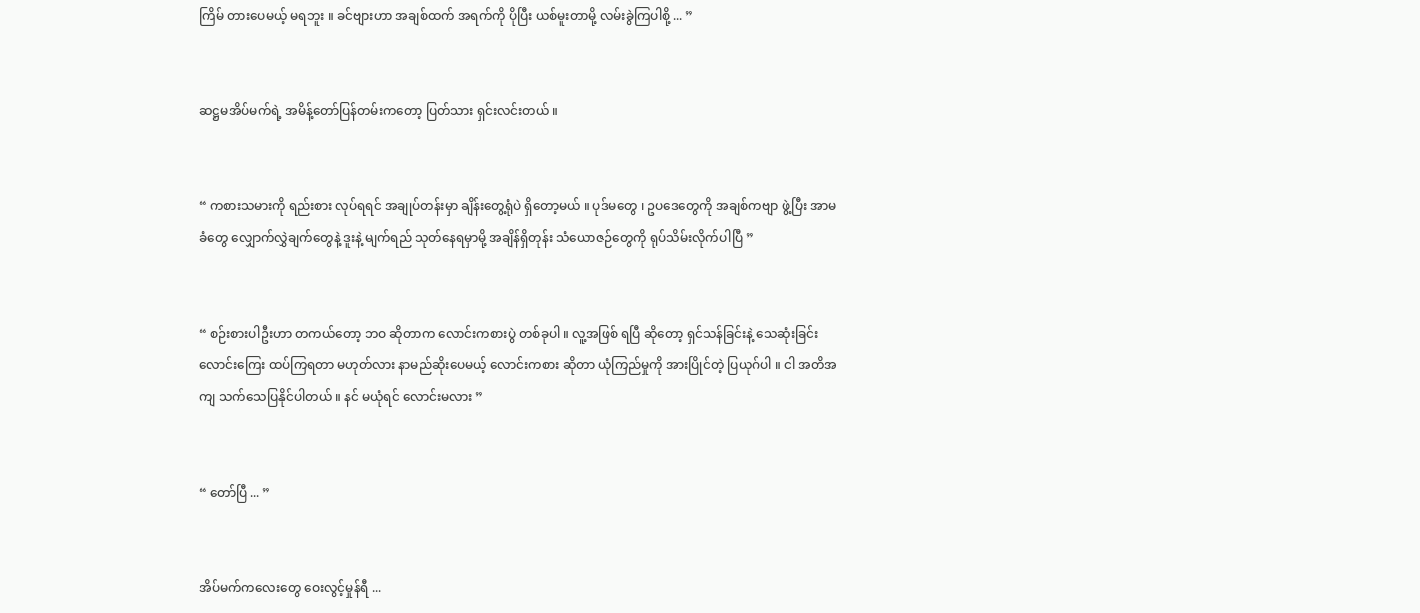ကြိမ် တားပေမယ့် မရဘူး ။ ခင်ဗျားဟာ အချစ်ထက် အရက်ကို ပိုပြီး ယစ်မူးတာမို့ လမ်းခွဲကြပါစို့ ... ”


ဆဋ္ဌမအိပ်မက်ရဲ့ အမိန့်တော်ပြန်တမ်းကတော့ ပြတ်သား ရှင်းလင်းတယ် ။


“ ကစားသမားကို ရည်းစား လုပ်ရရင် အချုပ်တန်းမှာ ချိန်းတွေ့ရုံပဲ ရှိတော့မယ် ။ ပုဒ်မတွေ ၊ ဥပဒေတွေကို အချစ်ကဗျာ ဖွဲ့ပြီး အာမခံတွေ လျှောက်လွှဲချက်တွေနဲ့ ဒူးနဲ့ မျက်ရည် သုတ်နေရမှာမို့ အချိန်ရှိတုန်း သံယောဇဉ်တွေကို ရုပ်သိမ်းလိုက်ပါပြီ ”


“ စဉ်းစားပါဦးဟာ တကယ်တော့ ဘဝ ဆိုတာက လောင်းကစားပွဲ တစ်ခုပါ ။ လူ့အဖြစ် ရပြီ ဆိုတော့ ရှင်သန်ခြင်းနဲ့ သေဆုံးခြင်း လောင်းကြေး ထပ်ကြရတာ မဟုတ်လား နာမည်ဆိုးပေမယ့် လောင်းကစား ဆိုတာ ယုံကြည်မှုကို အားပြိုင်တဲ့ ပြယုဂ်ပါ ။ ငါ အတိအကျ သက်သေပြနိုင်ပါတယ် ။ နင် မယုံရင် လောင်းမလား ”


“ တော်ပြီ ... ”


အိပ်မက်ကလေးတွေ ဝေးလွင့်မှုန်ရီ ...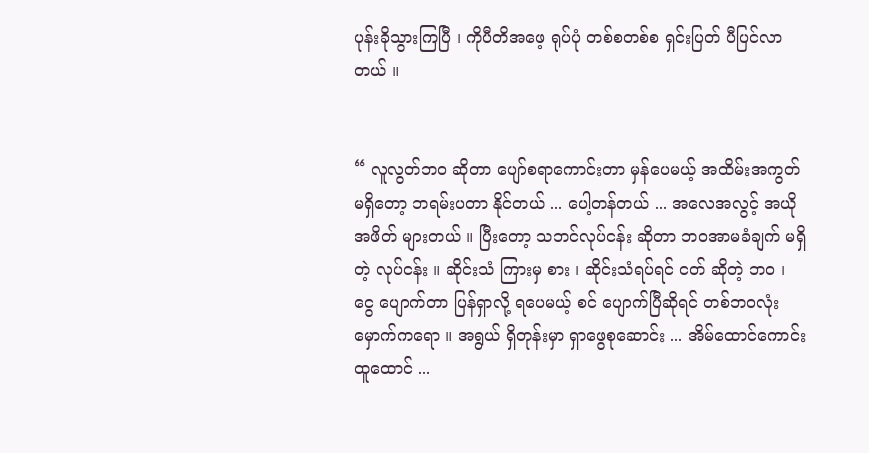ပုန်းခိုသွားကြပြီ ၊ ကိုပီတိအဖေ့ ရုပ်ပုံ တစ်စတစ်စ ရှင်းပြတ် ပီပြင်လာတယ် ။


“ လူလွတ်ဘဝ ဆိုတာ ပျော်စရာကောင်းတာ မှန်ပေမယ့် အထိမ်းအကွတ် မရှိတော့ ဘရမ်းပတာ နိုင်တယ် ... ပေါ့တန်တယ် ... အလေအလွင့် အယိုအဖိတ် များတယ် ။ ပြီးတော့ သဘင်လုပ်ငန်း ဆိုတာ ဘဝအာမခံချက် မရှိတဲ့ လုပ်ငန်း ။ ဆိုင်းသံ ကြားမှ စား ၊ ဆိုင်းသံရပ်ရင် ငတ် ဆိုတဲ့ ဘဝ ၊ ငွေ ပျောက်တာ ပြန်ရှာလို့ ရပေမယ့် စင် ပျောက်ပြီဆိုရင် တစ်ဘဝလုံး မှောက်ကရော ။ အရွယ် ရှိတုန်းမှာ ရှာဖွေစုဆောင်း ... အိမ်ထောင်ကောင်း ထူထောင် ...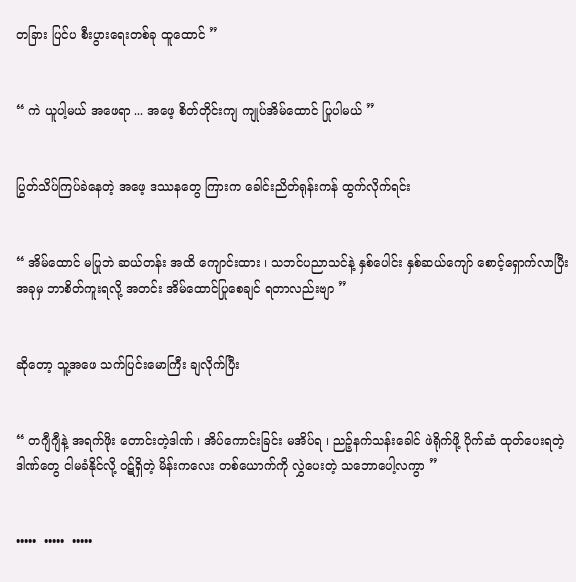တခြား ပြင်ပ စီးပွားရေးတစ်ခု ထူထောင် ”


“ ကဲ ယူပါ့မယ် အဖေရာ ... အဖေ့ စိတ်တိုင်းကျ ကျုပ်အိမ်ထောင် ပြုပါမယ် ”


ပြွတ်သိပ်ကြပ်ခဲနေတဲ့ အဖေ့ ဒဿနတွေ ကြားက ခေါင်းညိတ်ရုန်းကန် ထွက်လိုက်ရင်း


“ အိမ်ထောင် မပြုဘဲ ဆယ်တန်း အထိ ကျောင်းထား ၊ သဘင်ပညာသင်နဲ့ နှစ်ပေါင်း နှစ်ဆယ်ကျော် စောင့်ရှောက်လာပြီး အခုမှ ဘာစိတ်ကူးရလို့ အတင်း အိမ်ထောင်ပြုစေချင် ရတာလည်းဗျာ ”


ဆိုတော့ သူ့အဖေ သက်ပြင်းမောကြီး ချလိုက်ပြီး


“ တဂျီဂျီနဲ့ အရက်ဖိုး တောင်းတဲ့ဒါဏ် ၊ အိပ်ကောင်းခြင်း မအိပ်ရ ၊ ညဉ့်နက်သန်းခေါင် ဖဲရိုက်ဖို့ ပိုက်ဆံ ထုတ်ပေးရတဲ့ ဒါဏ်တွေ ငါမခံနိုင်လို့ ဝဋ်ရှိတဲ့ မိန်းကလေး တစ်ယောက်ကို လွှဲပေးတဲ့ သဘောပေါ့လကွာ ”


•••••  •••••  •••••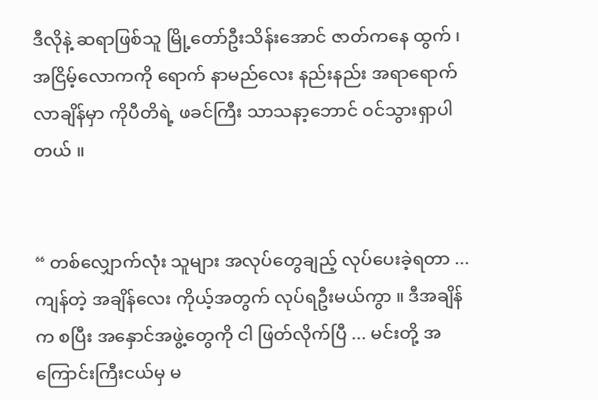ဒီလိုနဲ့ ဆရာဖြစ်သူ မြို့တော်ဦးသိန်းအောင် ဇာတ်ကနေ ထွက် ၊ အငြိမ့်လောကကို ရောက် နာမည်လေး နည်းနည်း အရာရောက်လာချိန်မှာ ကိုပီတိရဲ့ ဖခင်ကြီး သာသနာ့ဘောင် ဝင်သွားရှာပါတယ် ။


“ တစ်လျှောက်လုံး သူများ အလုပ်တွေချည့် လုပ်ပေးခဲ့ရတာ ... ကျန်တဲ့ အချိန်လေး ကိုယ့်အတွက် လုပ်ရဦးမယ်ကွာ ။ ဒီအချိန်က စပြီး အနှောင်အဖွဲ့တွေကို ငါ ဖြတ်လိုက်ပြီ ... မင်းတို့ အကြောင်းကြီးငယ်မှ မ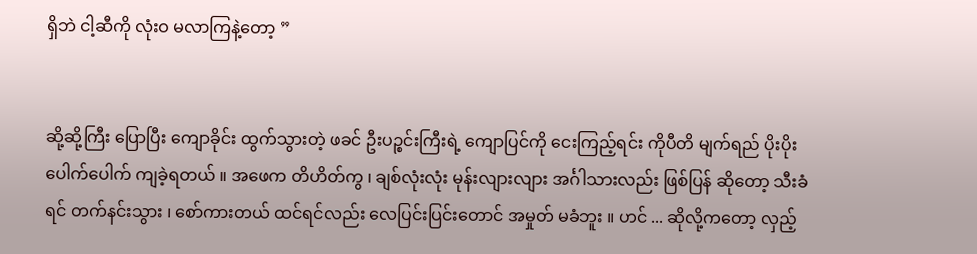ရှိဘဲ ငါ့ဆီကို လုံးဝ မလာကြနဲ့တော့ ”


ဆို့ဆို့ကြီး ပြောပြီး ကျောခိုင်း ထွက်သွားတဲ့ ဖခင် ဦးပဉ္စင်းကြီးရဲ့ ကျောပြင်ကို ငေးကြည့်ရင်း ကိုပီတိ မျက်ရည် ပိုးပိုးပေါက်ပေါက် ကျခဲ့ရတယ် ။ အဖေက တိဟိတ်ကွ ၊ ချစ်လုံးလုံး မုန်းလျားလျား အင်္ဂါသားလည်း ဖြစ်ပြန် ဆိုတော့ သီးခံရင် တက်နင်းသွား ၊ စော်ကားတယ် ထင်ရင်လည်း လေပြင်းပြင်းတောင် အမှုတ် မခံဘူး ။ ဟင် ... ဆိုလို့ကတော့ လှည့်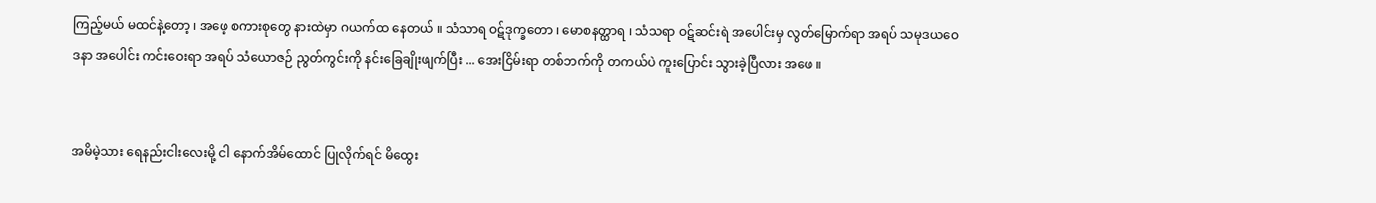ကြည့်မယ် မထင်နဲ့တော့ ၊ အဖေ့ စကားစုတွေ နားထဲမှာ ဂယက်ထ နေတယ် ။ သံသာရ ဝဋ်ဒုက္ခတော ၊ မောစနတ္ထာရ ၊ သံသရာ ဝဋ်ဆင်းရဲ အပေါင်းမှ လွတ်မြောက်ရာ အရပ် သမုဒယဝေဒနာ အပေါင်း ကင်းဝေးရာ အရပ် သံယောဇဉ် ညွတ်ကွင်းကို နင်းခြေချိုးဖျက်ပြီး ... အေးငြိမ်းရာ တစ်ဘက်ကို တကယ်ပဲ ကူးပြောင်း သွားခဲ့ပြီလား အဖေ ။


အမိမဲ့သား ရေနည်းငါးလေးမို့ ငါ နောက်အိမ်ထောင် ပြုလိုက်ရင် မိထွေး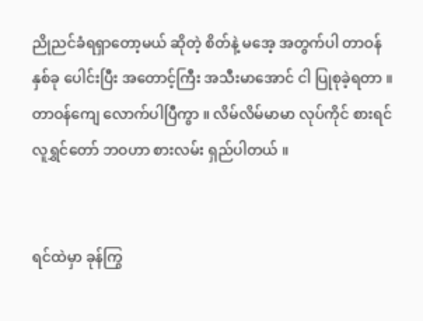ညိုညင်ခံရရှာတော့မယ် ဆိုတဲ့ စိတ်နဲ့ မအေ့ အတွက်ပါ တာဝန် နှစ်ခု ပေါင်းပြီး အတောင့်ကြီး အသီးမာအောင် ငါ ပြုစုခဲ့ရတာ ။ တာဝန်ကျေ လောက်ပါပြီကွာ ။ လိမ်လိမ်မာမာ လုပ်ကိုင် စားရင် လူရွှင်တော် ဘဝဟာ စားလမ်း ရှည်ပါတယ် ။


ရင်ထဲမှာ ခုန်ကြွ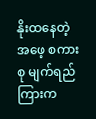နိုးထနေတဲ့ အဖေ့ စကားစု မျက်ရည်ကြားက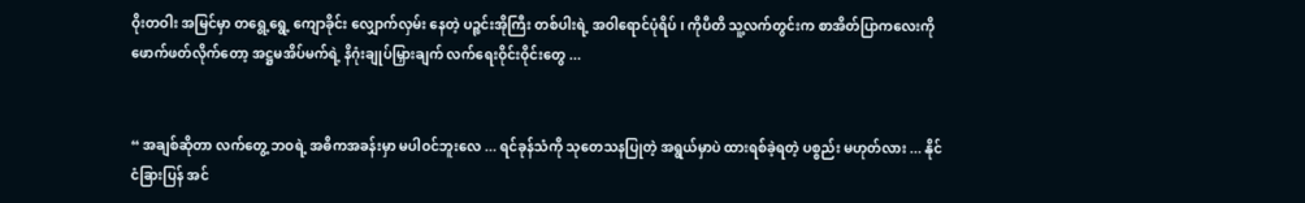ဝိုးတဝါး အမြင်မှာ တရွေ့ရွေ့ ကျောခိုင်း လျှောက်လှမ်း နေတဲ့ ပဉ္စင်းအိုကြီး တစ်ပါးရဲ့ အဝါရောင်ပုံရိပ် ၊ ကိုပီတိ သူ့လက်တွင်းက စာအိတ်ပြာကလေးကို ဖောက်ဖတ်လိုက်တော့ အဋ္ဌမအိပ်မက်ရဲ့ နိဂုံးချုပ်မြှားချက် လက်ရေးဝိုင်းဝိုင်းတွေ ...


“ အချစ်ဆိုတာ လက်တွေ့ ဘဝရဲ့ အဓိကအခန်းမှာ မပါဝင်ဘူးလေ ... ရင်ခုန်သံကို သုတေသနပြုတဲ့ အရွယ်မှာပဲ ထားရစ်ခဲ့ရတဲ့ ပစ္စည်း မဟုတ်လား ... နိုင်ငံခြားပြန် အင်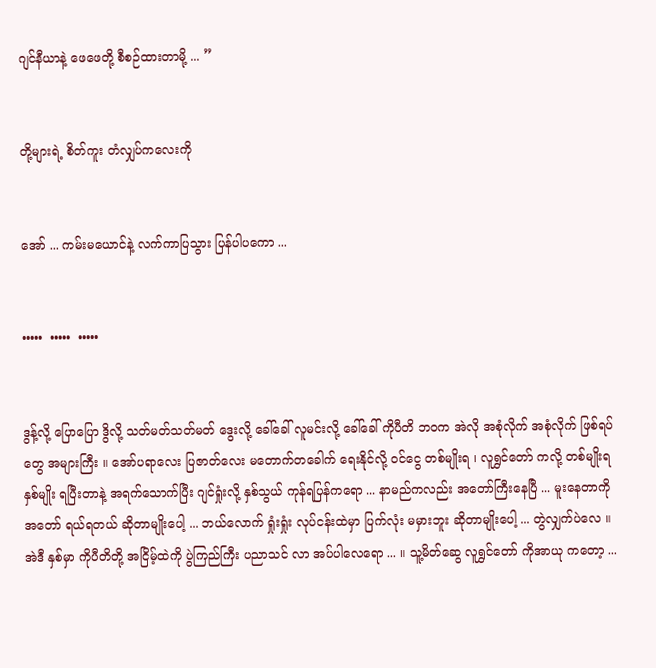ဂျင်နီယာနဲ့ ဖေဖေတို့ စီစဉ်ထားတာမို့ ... ”


တို့များရဲ့ စိတ်ကူး တံလျှပ်ကလေးကို


အော် ... ကမ်းမယောင်နဲ့ လက်ကာပြသွား ပြန်ပါပကော ...


•••••  •••••  •••••


ဒွန့်လို့ ပြောပြော ဒွိလို့ သတ်မတ်သတ်မတ် ဒွေးလို့ ခေါ်ခေါ် လူမင်းလို့ ခေါ်ခေါ် ကိုပီတိ ဘဝက အဲလို အစုံလိုက် အစုံလိုက် ဖြစ်ရပ်တွေ အများကြီး ။ အော်ပရာလေး ပြဇာတ်လေး မတောက်တခေါက် ရေးနိုင်လို့ ဝင်ငွေ တစ်မျိုးရ ၊ လူရွှင်တော် ကလို့ တစ်မျိုးရ နှစ်မျိုး ရပြီးတာနဲ့ အရက်သောက်ပြီး ဂျင်ရှုံးလို့ နှစ်သွယ် ကုန်ရပြန်ကရော ... နာမည်ကလည်း အတော်ကြီးနေပြီ ... မူးနေတာကို အတော် ရယ်ရတယ် ဆိုတာမျိုးပေါ့ ... ဘယ်လောက် ရှုံးရှုံး လုပ်ငန်းထဲမှာ ပြက်လုံး မမှားဘူး ဆိုတာမျိုးပေါ့ ... တွဲလျှက်ပဲလေ ။ အဲဒီ နှစ်မှာ ကိုပီတိတို့ အငြိမ့်ထဲကို ပွဲကြည်ကြီး ပညာသင် လာ အပ်ပါလေရော ... ။ သူ့မိတ်ဆွေ လူရွှင်တော် ကိုအာယု ကတော့ ...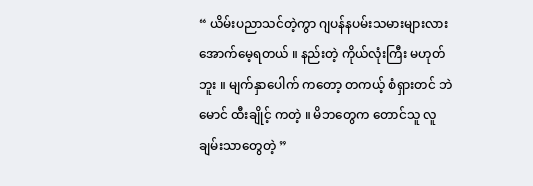“ ယိမ်းပညာသင်တဲ့ကွာ ဂျပန်နပမ်းသမားများလား အောက်မေ့ရတယ် ။ နည်းတဲ့ ကိုယ်လုံးကြီး မဟုတ်ဘူး ။ မျက်နှာပေါက် ကတော့ တကယ့် စံရှားတင် ဘဲမောင် ထီးချိုင့် ကတဲ့ ။ မိဘတွေက တောင်သူ လူချမ်းသာတွေတဲ့ ”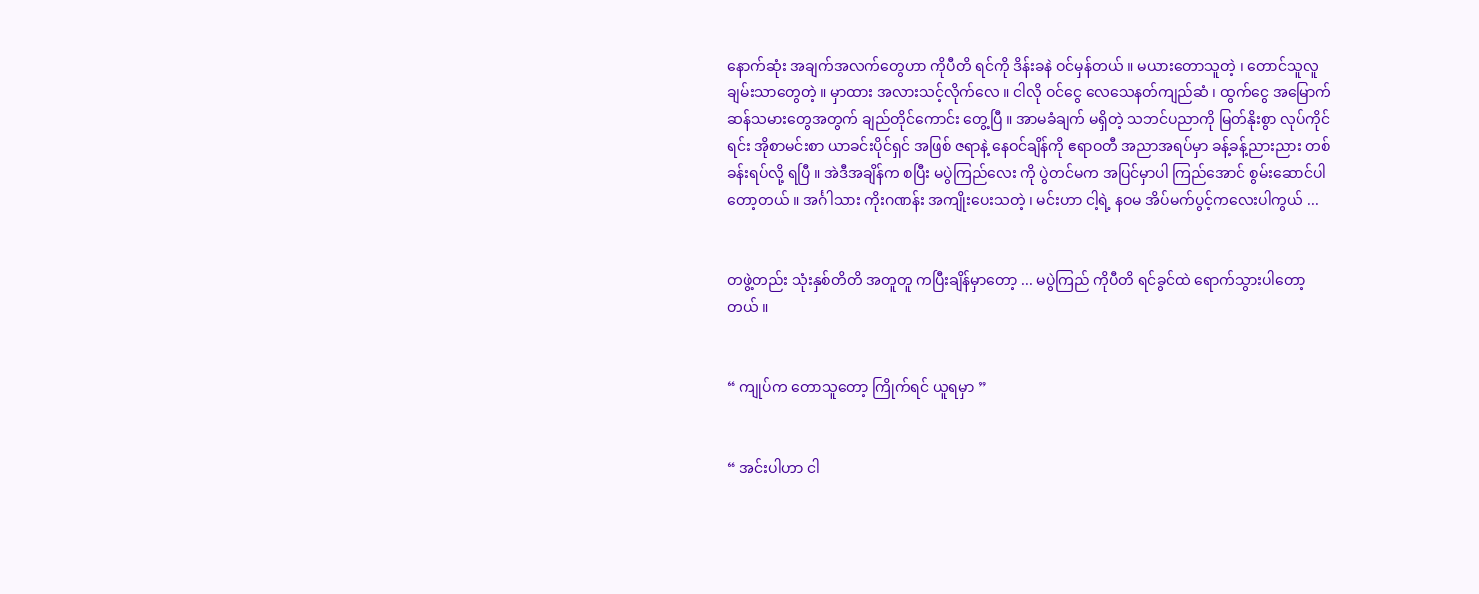နောက်ဆုံး အချက်အလက်တွေဟာ ကိုပီတိ ရင်ကို ဒိန်းခနဲ ဝင်မှန်တယ် ။ မယားတောသူတဲ့ ၊ တောင်သူလူချမ်းသာတွေတဲ့ ။ မှာထား အလားသင့်လိုက်လေ ။ ငါလို ဝင်ငွေ လေသေနတ်ကျည်ဆံ ၊ ထွက်ငွေ အမြောက်ဆန်သမားတွေအတွက် ချည်တိုင်ကောင်း တွေ့ပြီ ။ အာမခံချက် မရှိတဲ့ သဘင်ပညာကို မြတ်နိုးစွာ လုပ်ကိုင်ရင်း အိုစာမင်းစာ ယာခင်းပိုင်ရှင် အဖြစ် ဇရာနဲ့ နေဝင်ချိန်ကို ဧရာဝတီ အညာအရပ်မှာ ခန့်ခန့်ညားညား တစ်ခန်းရပ်လို့ ရပြီ ။ အဲဒီအချိန်က စပြီး မပွဲကြည်လေး ကို ပွဲတင်မက အပြင်မှာပါ ကြည်အောင် စွမ်းဆောင်ပါတော့တယ် ။ အင်္ဂါသား ကိုးဂဏန်း အကျိုးပေးသတဲ့ ၊ မင်းဟာ ငါ့ရဲ့ နဝမ အိပ်မက်ပွင့်ကလေးပါကွယ် ...


တဖွဲ့တည်း သုံးနှစ်တိတိ အတူတူ ကပြီးချိန်မှာတော့ ... မပွဲကြည် ကိုပီတိ ရင်ခွင်ထဲ ရောက်သွားပါတော့တယ် ။


“ ကျုပ်က တောသူတော့ ကြိုက်ရင် ယူရမှာ ”


“ အင်းပါဟာ ငါ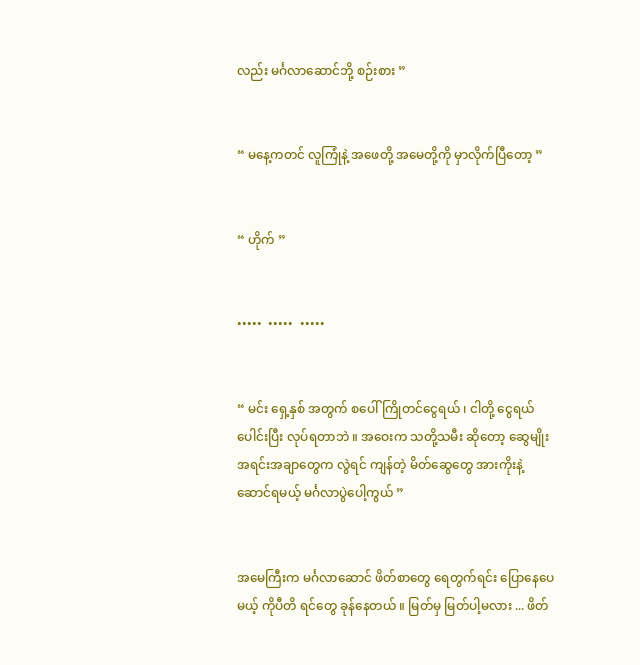လည်း မင်္ဂလာဆောင်ဘို့ စဉ်းစား ”


“ မနေ့ကတင် လူကြုံနဲ့ အဖေတို့ အမေတို့ကို မှာလိုက်ပြီတော့ ”


“ ဟိုက် ”


•••••  •••••  •••••


“ မင်း ရှေ့နှစ် အတွက် စပေါ်ကြိုတင်ငွေရယ် ၊ ငါတို့ ငွေရယ် ပေါင်းပြီး လုပ်ရတာဘဲ ။ အဝေးက သတို့သမီး ဆိုတော့ ဆွေမျိုး အရင်းအချာတွေက လွဲရင် ကျန်တဲ့ မိတ်ဆွေတွေ အားကိုးနဲ့ ဆောင်ရမယ့် မင်္ဂလာပွဲပေါ့ကွယ် ”


အမေကြီးက မင်္ဂလာဆောင် ဖိတ်စာတွေ ရေတွက်ရင်း ပြောနေပေမယ့် ကိုပီတိ ရင်တွေ ခုန်နေတယ် ။ မြတ်မှ မြတ်ပါ့မလား ... ဖိတ်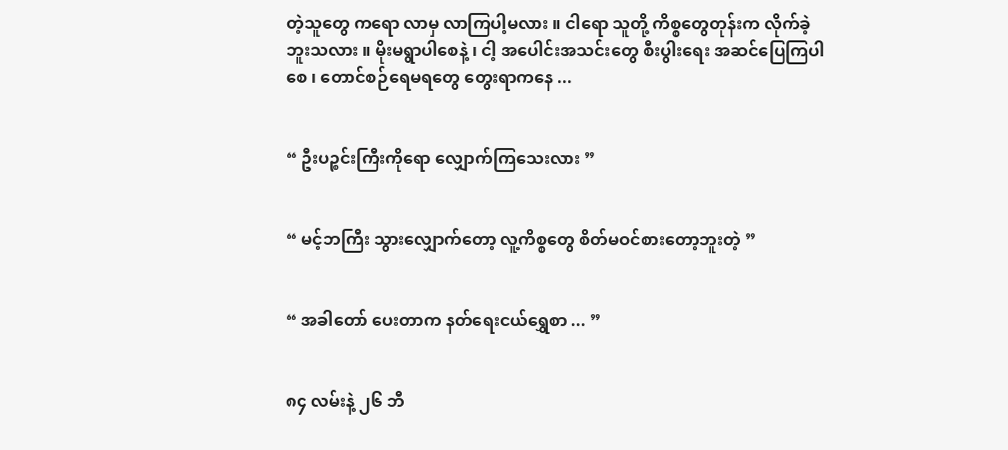တဲ့သူတွေ ကရော လာမှ လာကြပါ့မလား ။ ငါရော သူတို့ ကိစ္စတွေတုန်းက လိုက်ခဲ့ဘူးသလား ။ မိုးမရွာပါစေနဲ့ ၊ ငါ့ အပေါင်းအသင်းတွေ စီးပွါးရေး အဆင်ပြေကြပါစေ ၊ တောင်စဉ်ရေမရတွေ တွေးရာကနေ ...


“ ဦးပဉ္စင်းကြီးကိုရော လျှောက်ကြသေးလား ”


“ မင့်ဘကြီး သွားလျှောက်တော့ လူ့ကိစ္စတွေ စိတ်မဝင်စားတော့ဘူးတဲ့ ”


“ အခါတော် ပေးတာက နတ်ရေးငယ်ရွှေစာ ... ”


၈၄ လမ်းနဲ့ ၂၆ ဘီ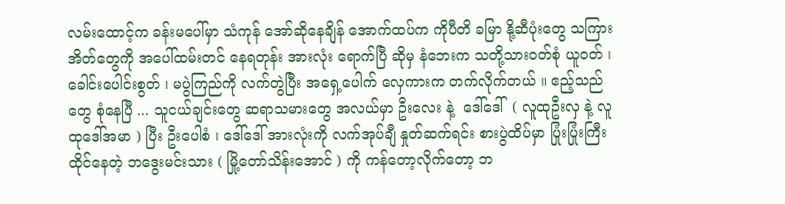လမ်းထောင့်က ခန်းမပေါ်မှာ သံကုန် အော်ဆိုနေချိန် အောက်ထပ်က ကိုပီတိ ခမြာ နို့ဆီပုံးတွေ သကြားအိတ်တွေကို အပေါ်ထမ်းတင် နေရတုန်း အားလုံး ရောက်ပြီ ဆိုမှ နံဘေးက သတို့သားဝတ်စုံ ယူဝတ် ၊ ခေါင်းပေါင်းစွတ် ၊ မပွဲကြည်ကို လက်တွဲပြီး အရှေ့ပေါက် လှေကားက တက်လိုက်တယ် ။ ဧည့်သည်တွေ စုံနေပြီ ... သူငယ်ချင်းတွေ ဆရာသမားတွေ အလယ်မှာ ဦးလေး နဲ့  ဒေါ်ဒေါ်  ( လူထုဦးလှ နဲ့ လူထုဒေါ်အမာ ) ပြီး ဦးပေါစံ ၊ ဒေါ်ဒေါ် အားလုံးကို လက်အုပ်ချီ နှုတ်ဆက်ရင်း စားပွဲထိပ်မှာ ပြုံးပြုံးကြီး ထိုင်နေတဲ့ ဘဒွေးမင်းသား ( မြို့တော်သိန်းအောင် ) ကို ကန်တော့လိုက်တော့ ဘ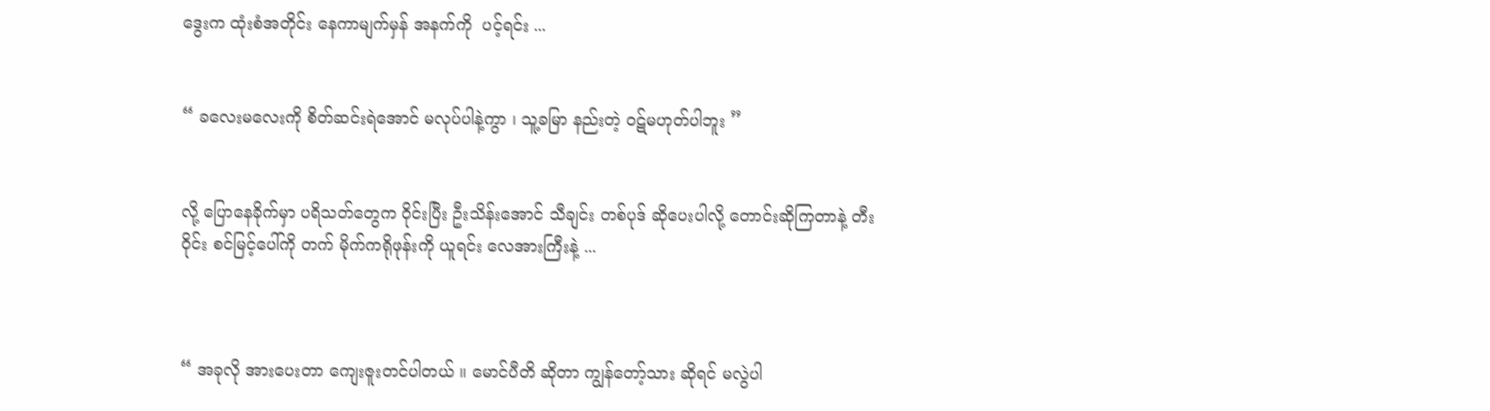ဒွေးက ထုံးစံအတိုင်း နေကာမျက်မှန် အနက်ကို  ပင့်ရင်း ...


“ ခလေးမလေးကို စိတ်ဆင်းရဲအောင် မလုပ်ပါနဲ့ကွာ ၊ သူ့ခမြာ နည်းတဲ့ ဝဋ်မဟုတ်ပါဘူး ”


လို့ ပြောနေခိုက်မှာ ပရိသတ်တွေက ဝိုင်းပြီး ဦးသိန်းအောင် သီချင်း တစ်ပုဒ် ဆိုပေးပါလို့ တောင်းဆိုကြတာနဲ့ တီးဝိုင်း စင်မြင့်ပေါ်ကို တက် မိုက်ကရိုဖုန်းကို ယူရင်း လေအားကြီးနဲ့ ...



“ အခုလို အားပေးတာ ကျေးဇူးတင်ပါတယ် ။ မောင်ပီတိ ဆိုတာ ကျွန်တော့်သား ဆိုရင် မလွဲပါ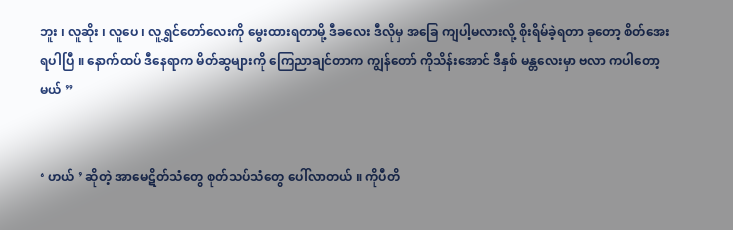ဘူး ၊ လူဆိုး ၊ လူပေ ၊ လူရွှင်တော်လေးကို မွေးထားရတာမို့ ဒီခလေး ဒီလိုမှ အခြေ ကျပါ့မလားလို့ စိုးရိမ်ခဲ့ရတာ ခုတော့ စိတ်အေးရပါပြီ ။ နောက်ထပ် ဒီနေရာက မိတ်ဆွများကို ကြေညာချင်တာက ကျွန်တော် ကိုသိန်းအောင် ဒီနှစ် မန္တလေးမှာ ဗလာ ကပါတော့မယ် ”


‘ ဟယ် ’ ဆိုတဲ့ အာမေဋိတ်သံတွေ စုတ်သပ်သံတွေ ပေါ်လာတယ် ။ ကိုပီတိ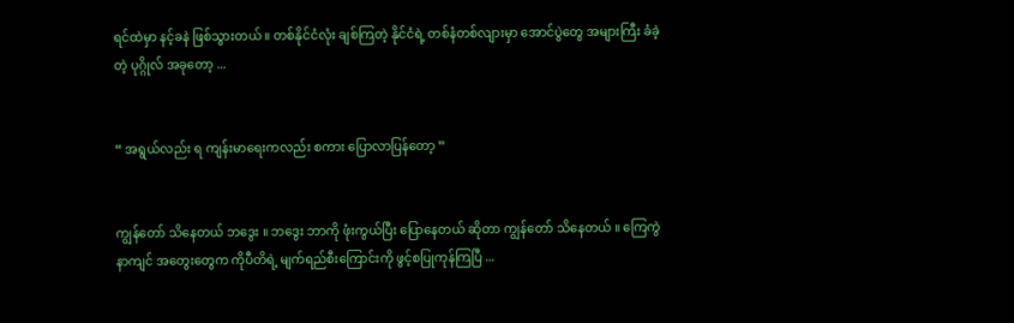ရင်ထဲမှာ နင့်ခနဲ ဖြစ်သွားတယ် ။ တစ်နိုင်ငံလုံး ချစ်ကြတဲ့ နိုင်ငံရဲ့ တစ်နံတစ်လျားမှာ အောင်ပွဲတွေ အများကြီး ခံခဲ့တဲ့ ပုဂ္ဂိုလ် အခုတော့ ...


“ အရွယ်လည်း ရ ကျန်းမာရေးကလည်း စကား ပြောလာပြန်တော့ ”


ကျွန်တော် သိနေတယ် ဘဒွေး ။ ဘဒွေး ဘာကို ဖုံးကွယ်ပြီး ပြောနေတယ် ဆိုတာ ကျွန်တော် သိနေတယ် ။ ကြေကွဲနာကျင် အတွေးတွေက ကိုပီတိရဲ့ မျက်ရည်စီးကြောင်းကို ဖွင့်စပြုကုန်ကြပြီ ...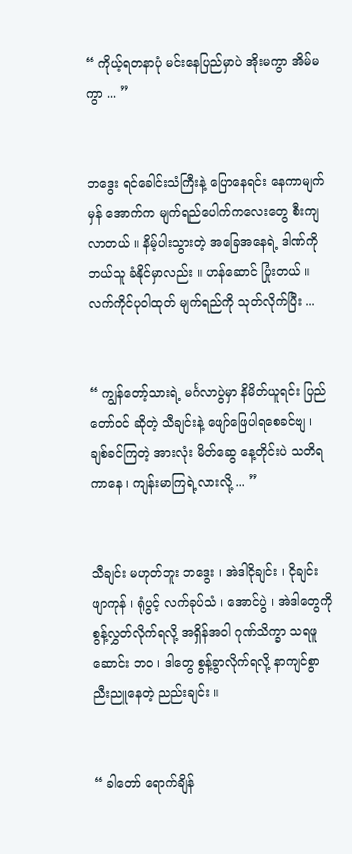“ ကိုယ့်ရတနာပုံ မင်းနေပြည်မှာပဲ အိုးမကွာ အိမ်မကွာ ... ”


ဘဒွေး ရင်ခေါင်းသံကြီးနဲ့ ပြောနေရင်း နေကာမျက်မှန် အောက်က မျက်ရည်ပေါက်ကလေးတွေ စီးကျလာတယ် ။ နိမ့်ပါးသွားတဲ့ အခြေအနေရဲ့ ဒါဏ်ကို ဘယ်သူ ခံနိုင်မှာလည်း ။ ဟန်ဆောင် ပြုံးတယ် ။ လက်ကိုင်ပုဝါထုတ် မျက်ရည်ကို သုတ်လိုက်ပြီး ...


“ ကျွန်တော့်သားရဲ့ မင်္ဂလာပွဲမှာ နိမိတ်ယူရင်း ပြည်တော်ဝင် ဆိုတဲ့ သီချင်းနဲ့ ဖျော်ဖြေပါရစေခင်ဗျ ၊  ချစ်ခင်ကြတဲ့ အားလုံး မိတ်ဆွေ နေ့တိုင်းပဲ သတိရကာနေ ၊ ကျန်းမာကြရဲ့လားလို့ ... ”


သီချင်း မဟုတ်ဘူး ဘဒွေး ၊ အဲဒါငိုချင်း ၊ ငိုချင်း ဖျာကုန် ၊ ရုံပွင့် လက်ခုပ်သံ ၊ အောင်ပွဲ ၊ အဲဒါတွေကို စွန့်လွှတ်လိုက်ရလို့ အရှိန်အဝါ ဂုဏ်သိက္ခာ သရဖူဆောင်း ဘဝ ၊ ဒါတွေ စွန့်ခွာလိုက်ရလို့ နာကျင်စွာ ညီးညူနေတဲ့ ညည်းချင်း ။


“ ခါတော် ရောက်ချိန်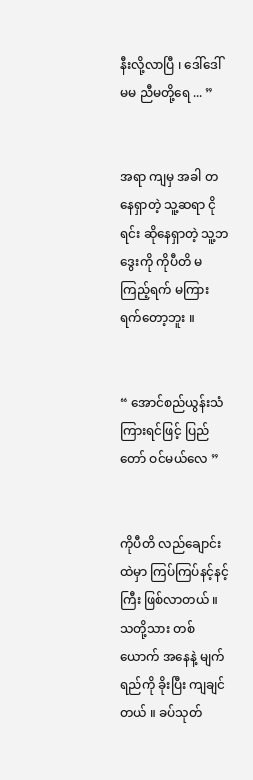နီးလို့လာပြီ ၊ ဒေါ်ဒေါ်မမ ညီမတို့ရေ ... ”


အရာ ကျမှ အခါ တ နေရှာတဲ့ သူ့ဆရာ ငိုရင်း ဆိုနေရှာတဲ့ သူ့ဘဒွေးကို ကိုပီတိ မကြည့်ရက် မကြားရက်တော့ဘူး ။


“ အောင်စည်ယွန်းသံ ကြားရင်ဖြင့် ပြည်တော် ဝင်မယ်လေ ”


ကိုပီတိ လည်ချောင်းထဲမှာ ကြပ်ကြပ်နင့်နင့်ကြီး ဖြစ်လာတယ် ။ သတို့သား တစ်ယောက် အနေနဲ့ မျက်ရည်ကို ခိုးပြီး ကျချင်တယ် ။ ခပ်သုတ်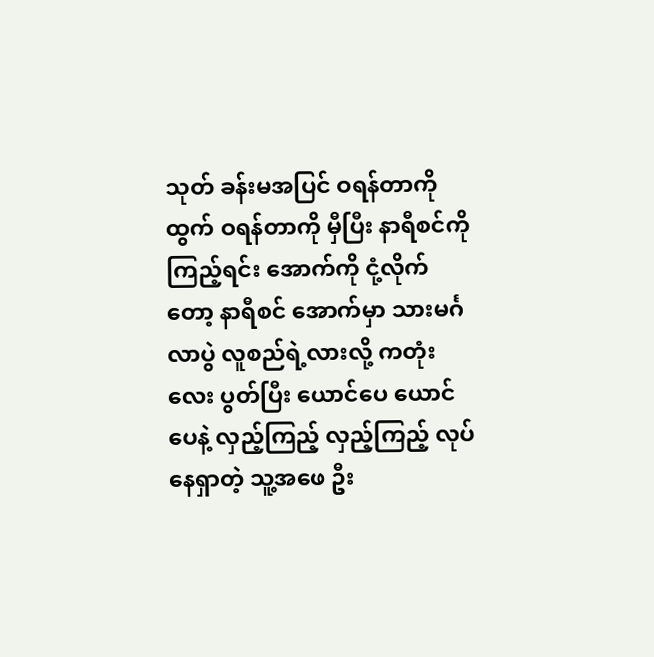သုတ် ခန်းမအပြင် ဝရန်တာကို ထွက် ဝရန်တာကို မှီပြီး နာရီစင်ကို ကြည့်ရင်း အောက်ကို ငုံ့လိုက်တော့ နာရီစင် အောက်မှာ သားမင်္ဂလာပွဲ လူစည်ရဲ့လားလို့ ကတုံးလေး ပွတ်ပြီး ယောင်ပေ ယောင်ပေနဲ့ လှည့်ကြည့် လှည့်ကြည့် လုပ်နေရှာတဲ့ သူ့အဖေ ဦး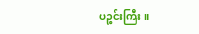ပဉ္စင်းကြီး ။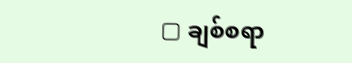▢ ချစ်စရာ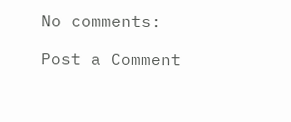No comments:

Post a Comment